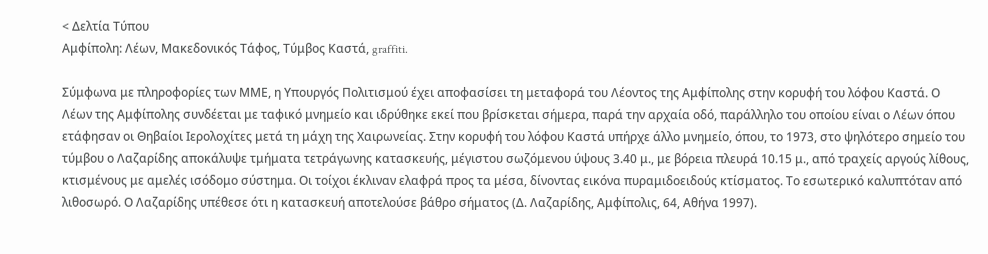< Δελτία Τύπου
Αμφίπολη: Λέων, Μακεδονικός Τάφος, Τύμβος Καστά, graffiti.

Σύμφωνα με πληροφορίες των ΜΜΕ, η Υπουργός Πολιτισμού έχει αποφασίσει τη μεταφορά του Λέοντος της Αμφίπολης στην κορυφή του λόφου Καστά. Ο Λέων της Αμφίπολης συνδέεται με ταφικό μνημείο και ιδρύθηκε εκεί που βρίσκεται σήμερα, παρά την αρχαία οδό, παράλληλο του οποίου είναι ο Λέων όπου ετάφησαν οι Θηβαίοι Ιερολοχίτες μετά τη μάχη της Χαιρωνείας. Στην κορυφή του λόφου Καστά υπήρχε άλλο μνημείο, όπου, το 1973, στο ψηλότερο σημείο του τύμβου ο Λαζαρίδης αποκάλυψε τμήματα τετράγωνης κατασκευής, μέγιστου σωζόμενου ύψους 3.40 μ., με βόρεια πλευρά 10.15 μ., από τραχείς αργούς λίθους, κτισμένους με αμελές ισόδομο σύστημα. Οι τοίχοι έκλιναν ελαφρά προς τα μέσα, δίνοντας εικόνα πυραμιδοειδούς κτίσματος. Το εσωτερικό καλυπτόταν από λιθοσωρό. Ο Λαζαρίδης υπέθεσε ότι η κατασκευή αποτελούσε βάθρο σήματος (Δ. Λαζαρίδης, Αμφίπολις, 64, Αθήνα 1997).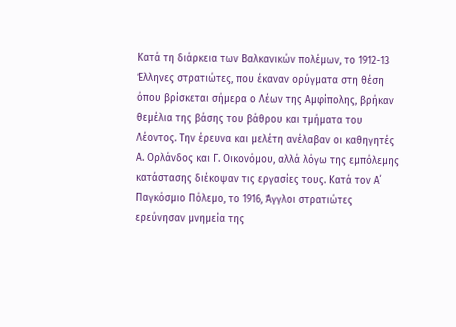Κατά τη διάρκεια των Βαλκανικών πολέμων, το 1912-13 Έλληνες στρατιώτες, που έκαναν ορύγματα στη θέση όπου βρίσκεται σήμερα ο Λέων της Αμφίπολης, βρήκαν θεμέλια της βάσης του βάθρου και τμήματα του Λέοντος. Την έρευνα και μελέτη ανέλαβαν οι καθηγητές Α. Ορλάνδος και Γ. Οικονόμου, αλλά λόγω της εμπόλεμης κατάστασης διέκοψαν τις εργασίες τους. Κατά τον Α΄ Παγκόσμιο Πόλεμο, το 1916, Άγγλοι στρατιώτες ερεύνησαν μνημεία της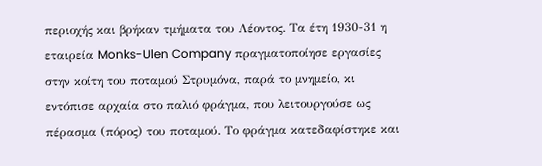περιοχής και βρήκαν τμήματα του Λέοντος. Τα έτη 1930-31 η εταιρεία Monks-Ulen Company πραγματοποίησε εργασίες στην κοίτη του ποταμού Στρυμόνα, παρά το μνημείο, κι εντόπισε αρχαία στο παλιό φράγμα, που λειτουργούσε ως πέρασμα (πόρος) του ποταμού. Το φράγμα κατεδαφίστηκε και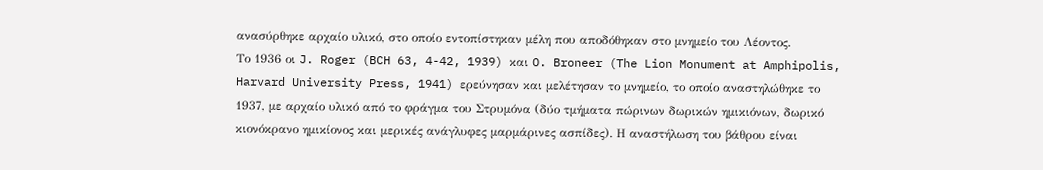ανασύρθηκε αρχαίο υλικό, στο οποίο εντοπίστηκαν μέλη που αποδόθηκαν στο μνημείο του Λέοντος.
Το 1936 οι J. Roger (BCH 63, 4-42, 1939) και O. Broneer (The Lion Monument at Amphipolis, Harvard University Press, 1941) ερεύνησαν και μελέτησαν το μνημείο, το οποίο αναστηλώθηκε το 1937, με αρχαίο υλικό από το φράγμα του Στρυμόνα (δύο τμήματα πώρινων δωρικών ημικιόνων, δωρικό κιονόκρανο ημικίονος και μερικές ανάγλυφες μαρμάρινες ασπίδες). Η αναστήλωση του βάθρου είναι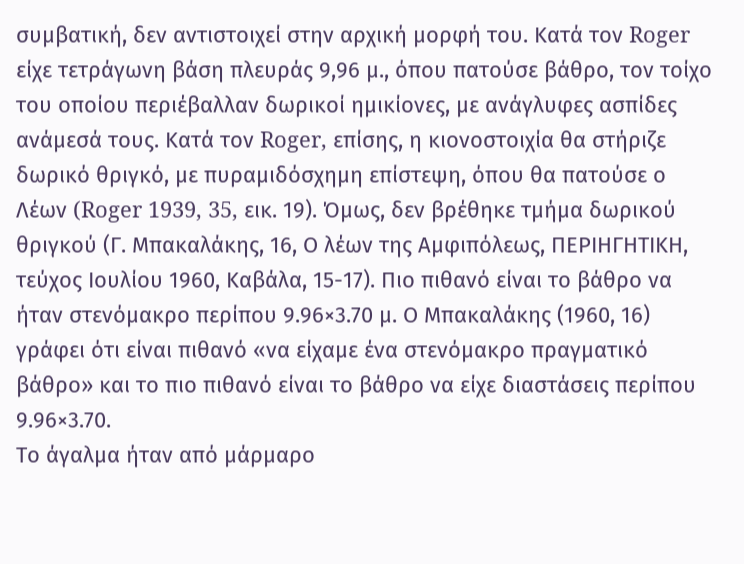συμβατική, δεν αντιστοιχεί στην αρχική μορφή του. Κατά τον Roger είχε τετράγωνη βάση πλευράς 9,96 μ., όπου πατούσε βάθρο, τον τοίχο του οποίου περιέβαλλαν δωρικοί ημικίονες, με ανάγλυφες ασπίδες ανάμεσά τους. Κατά τον Roger, επίσης, η κιονοστοιχία θα στήριζε δωρικό θριγκό, με πυραμιδόσχημη επίστεψη, όπου θα πατούσε ο Λέων (Roger 1939, 35, εικ. 19). Όμως, δεν βρέθηκε τμήμα δωρικού θριγκού (Γ. Μπακαλάκης, 16, Ο λέων της Αμφιπόλεως, ΠΕΡΙΗΓΗΤΙΚΗ, τεύχος Ιουλίου 1960, Καβάλα, 15-17). Πιο πιθανό είναι το βάθρο να ήταν στενόμακρο περίπου 9.96×3.70 μ. Ο Μπακαλάκης (1960, 16) γράφει ότι είναι πιθανό «να είχαμε ένα στενόμακρο πραγματικό βάθρο» και το πιο πιθανό είναι το βάθρο να είχε διαστάσεις περίπου 9.96×3.70.
Το άγαλμα ήταν από μάρμαρο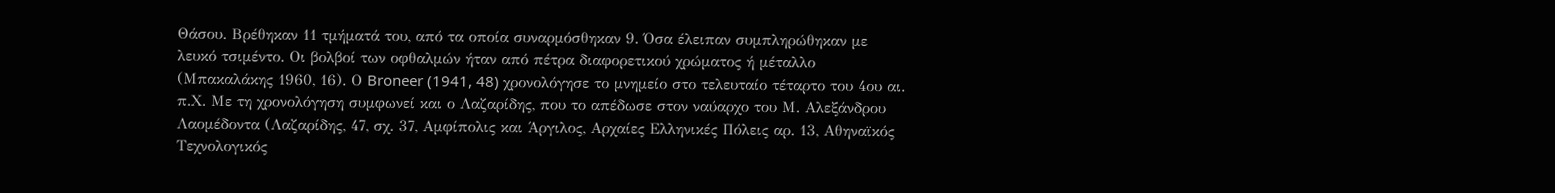Θάσου. Βρέθηκαν 11 τμήματά του, από τα οποία συναρμόσθηκαν 9. Όσα έλειπαν συμπληρώθηκαν με λευκό τσιμέντο. Οι βολβοί των οφθαλμών ήταν από πέτρα διαφορετικού χρώματος ή μέταλλο (Μπακαλάκης 1960, 16). Ο Broneer (1941, 48) χρονολόγησε το μνημείο στο τελευταίο τέταρτο του 4ου αι. π.Χ. Με τη χρονολόγηση συμφωνεί και ο Λαζαρίδης, που το απέδωσε στον ναύαρχο του Μ. Αλεξάνδρου Λαομέδοντα (Λαζαρίδης, 47, σχ. 37, Αμφίπολις και Άργιλος, Αρχαίες Ελληνικές Πόλεις αρ. 13, Αθηναϊκός Τεχνολογικός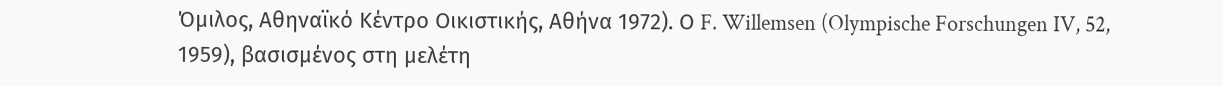Όμιλος, Αθηναϊκό Κέντρο Οικιστικής, Αθήνα 1972). Ο F. Willemsen (Olympische Forschungen IV, 52, 1959), βασισμένος στη μελέτη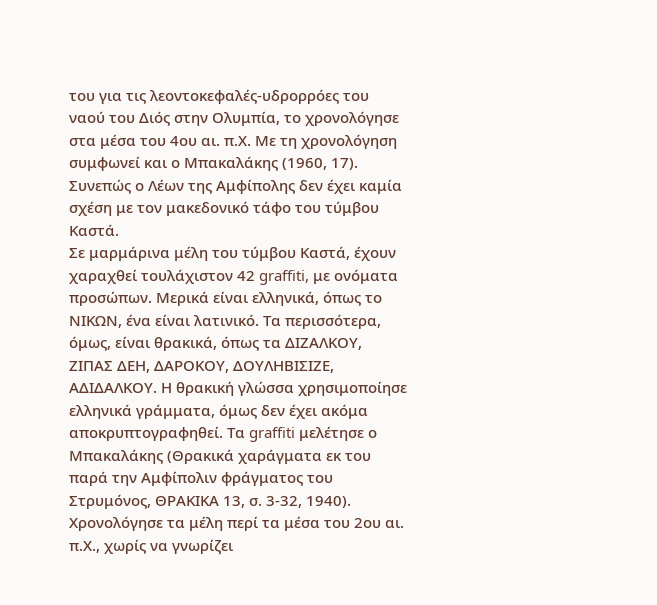του για τις λεοντοκεφαλές-υδρορρόες του ναού του Διός στην Ολυμπία, το χρονολόγησε στα μέσα του 4ου αι. π.Χ. Με τη χρονολόγηση συμφωνεί και ο Μπακαλάκης (1960, 17). Συνεπώς ο Λέων της Αμφίπολης δεν έχει καμία σχέση με τον μακεδονικό τάφο του τύμβου Καστά.
Σε μαρμάρινα μέλη του τύμβου Καστά, έχουν χαραχθεί τουλάχιστον 42 graffiti, με ονόματα προσώπων. Μερικά είναι ελληνικά, όπως το NΙΚΩΝ, ένα είναι λατινικό. Τα περισσότερα, όμως, είναι θρακικά, όπως τα ΔΙΖΑΛΚΟΥ, ΖΙΠΑΣ ΔΕΗ, ΔΑΡΟΚΟΥ, ΔΟΥΛΗΒΙΣΙΖΕ, ΑΔΙΔΑΛΚΟΥ. Η θρακική γλώσσα χρησιμοποίησε ελληνικά γράμματα, όμως δεν έχει ακόμα αποκρυπτογραφηθεί. Τα graffiti μελέτησε ο Μπακαλάκης (Θρακικά χαράγματα εκ του παρά την Αμφίπολιν φράγματος του Στρυμόνος, ΘΡΑΚΙΚΑ 13, σ. 3-32, 1940). Χρονολόγησε τα μέλη περί τα μέσα του 2ου αι. π.Χ., χωρίς να γνωρίζει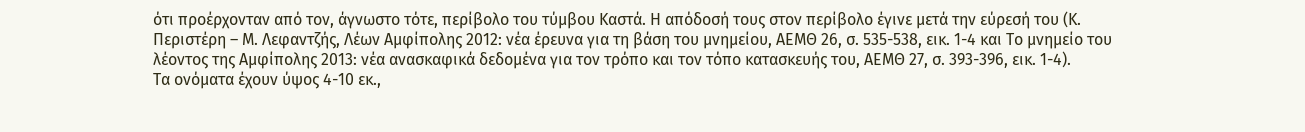ότι προέρχονταν από τον, άγνωστο τότε, περίβολο του τύμβου Καστά. Η απόδοσή τους στον περίβολο έγινε μετά την εύρεσή του (Κ. Περιστέρη – Μ. Λεφαντζής, Λέων Αμφίπολης 2012: νέα έρευνα για τη βάση του μνημείου, ΑΕΜΘ 26, σ. 535-538, εικ. 1-4 και Το μνημείο του λέοντος της Αμφίπολης 2013: νέα ανασκαφικά δεδομένα για τον τρόπο και τον τόπο κατασκευής του, ΑΕΜΘ 27, σ. 393-396, εικ. 1-4).
Τα ονόματα έχουν ύψος 4-10 εκ.,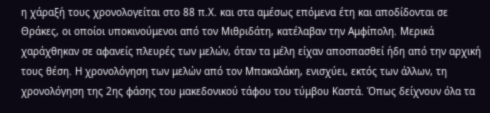η χάραξή τους χρονολογείται στο 88 π.Χ. και στα αμέσως επόμενα έτη και αποδίδονται σε Θράκες, οι οποίοι υποκινούμενοι από τον Μιθριδάτη, κατέλαβαν την Αμφίπολη. Μερικά χαράχθηκαν σε αφανείς πλευρές των μελών, όταν τα μέλη είχαν αποσπασθεί ήδη από την αρχική τους θέση. Η χρονολόγηση των μελών από τον Μπακαλάκη, ενισχύει, εκτός των άλλων, τη χρονολόγηση της 2ης φάσης του μακεδονικού τάφου του τύμβου Καστά. Όπως δείχνουν όλα τα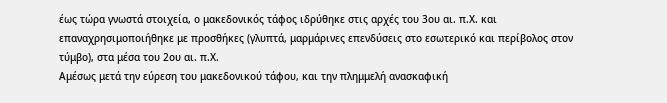έως τώρα γνωστά στοιχεία, ο μακεδονικός τάφος ιδρύθηκε στις αρχές του 3ου αι. π.Χ. και επαναχρησιμοποιήθηκε με προσθήκες (γλυπτά, μαρμάρινες επενδύσεις στο εσωτερικό και περίβολος στον τύμβο), στα μέσα του 2ου αι. π.Χ.
Αμέσως μετά την εύρεση του μακεδονικού τάφου, και την πλημμελή ανασκαφική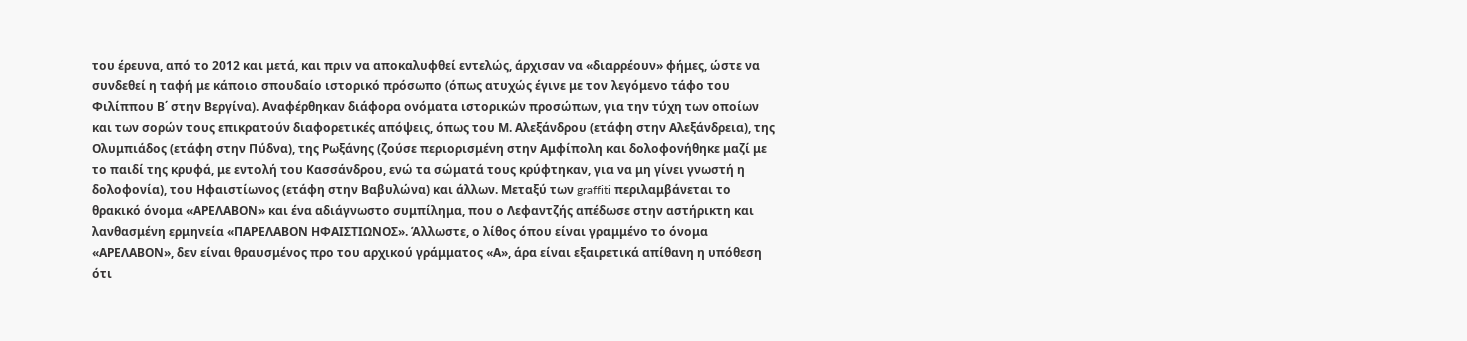του έρευνα, από το 2012 και μετά, και πριν να αποκαλυφθεί εντελώς, άρχισαν να «διαρρέουν» φήμες, ώστε να συνδεθεί η ταφή με κάποιο σπουδαίο ιστορικό πρόσωπο (όπως ατυχώς έγινε με τον λεγόμενο τάφο του Φιλίππου Β΄ στην Βεργίνα). Αναφέρθηκαν διάφορα ονόματα ιστορικών προσώπων, για την τύχη των οποίων και των σορών τους επικρατούν διαφορετικές απόψεις, όπως του Μ. Αλεξάνδρου (ετάφη στην Αλεξάνδρεια), της Ολυμπιάδος (ετάφη στην Πύδνα), της Ρωξάνης (ζούσε περιορισμένη στην Αμφίπολη και δολοφονήθηκε μαζί με το παιδί της κρυφά, με εντολή του Κασσάνδρου, ενώ τα σώματά τους κρύφτηκαν, για να μη γίνει γνωστή η δολοφονία), του Ηφαιστίωνος (ετάφη στην Βαβυλώνα) και άλλων. Μεταξύ των graffiti περιλαμβάνεται το θρακικό όνομα «ΑΡΕΛΑΒΟΝ» και ένα αδιάγνωστο συμπίλημα, που ο Λεφαντζής απέδωσε στην αστήρικτη και λανθασμένη ερμηνεία «ΠΑΡΕΛΑΒΟΝ ΗΦΑΙΣΤΙΩΝΟΣ». Άλλωστε, ο λίθος όπου είναι γραμμένο το όνομα «ΑΡΕΛΑΒΟΝ», δεν είναι θραυσμένος προ του αρχικού γράμματος «Α», άρα είναι εξαιρετικά απίθανη η υπόθεση ότι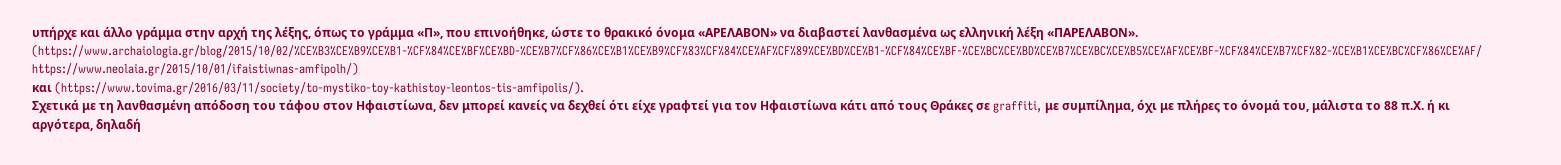υπήρχε και άλλο γράμμα στην αρχή της λέξης, όπως το γράμμα «Π», που επινοήθηκε, ώστε το θρακικό όνομα «ΑΡΕΛΑΒΟΝ» να διαβαστεί λανθασμένα ως ελληνική λέξη «ΠΑΡΕΛΑΒΟΝ».
(https://www.archaiologia.gr/blog/2015/10/02/%CE%B3%CE%B9%CE%B1-%CF%84%CE%BF%CE%BD-%CE%B7%CF%86%CE%B1%CE%B9%CF%83%CF%84%CE%AF%CF%89%CE%BD%CE%B1-%CF%84%CE%BF-%CE%BC%CE%BD%CE%B7%CE%BC%CE%B5%CE%AF%CE%BF-%CF%84%CE%B7%CF%82-%CE%B1%CE%BC%CF%86%CE%AF/
https://www.neolaia.gr/2015/10/01/ifaistiwnas-amfipolh/)
και (https://www.tovima.gr/2016/03/11/society/to-mystiko-toy-kathistoy-leontos-tis-amfipolis/).
Σχετικά με τη λανθασμένη απόδοση του τάφου στον Ηφαιστίωνα, δεν μπορεί κανείς να δεχθεί ότι είχε γραφτεί για τον Ηφαιστίωνα κάτι από τους Θράκες σε graffiti, με συμπίλημα, όχι με πλήρες το όνομά του, μάλιστα το 88 π.Χ. ή κι αργότερα, δηλαδή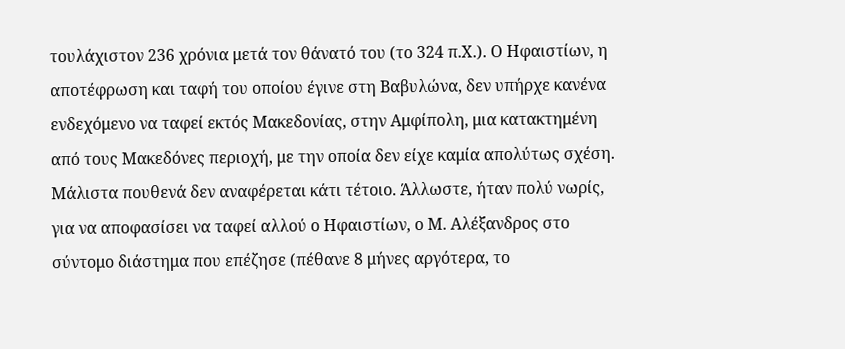τουλάχιστον 236 χρόνια μετά τον θάνατό του (το 324 π.Χ.). Ο Ηφαιστίων, η αποτέφρωση και ταφή του οποίου έγινε στη Βαβυλώνα, δεν υπήρχε κανένα ενδεχόμενο να ταφεί εκτός Μακεδονίας, στην Αμφίπολη, μια κατακτημένη από τους Μακεδόνες περιοχή, με την οποία δεν είχε καμία απολύτως σχέση. Μάλιστα πουθενά δεν αναφέρεται κάτι τέτοιο. Άλλωστε, ήταν πολύ νωρίς, για να αποφασίσει να ταφεί αλλού ο Ηφαιστίων, ο Μ. Αλέξανδρος στο σύντομο διάστημα που επέζησε (πέθανε 8 μήνες αργότερα, το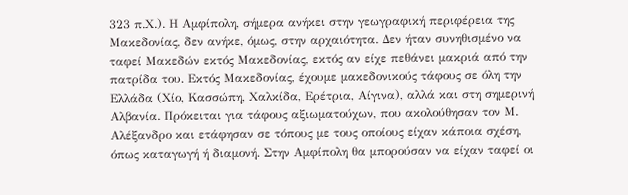323 π.Χ.). Η Αμφίπολη, σήμερα ανήκει στην γεωγραφική περιφέρεια της Μακεδονίας, δεν ανήκε, όμως, στην αρχαιότητα. Δεν ήταν συνηθισμένο να ταφεί Μακεδών εκτός Μακεδονίας, εκτός αν είχε πεθάνει μακριά από την πατρίδα του. Εκτός Μακεδονίας, έχουμε μακεδονικούς τάφους σε όλη την Ελλάδα (Χίο, Κασσώπη, Χαλκίδα, Ερέτρια, Αίγινα), αλλά και στη σημερινή Αλβανία. Πρόκειται για τάφους αξιωματούχων, που ακολούθησαν τον Μ. Αλέξανδρο και ετάφησαν σε τόπους με τους οποίους είχαν κάποια σχέση, όπως καταγωγή ή διαμονή. Στην Αμφίπολη θα μπορούσαν να είχαν ταφεί οι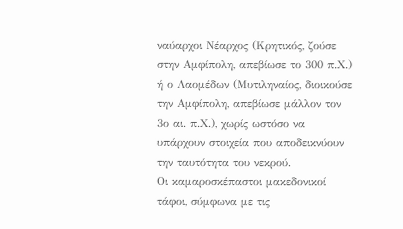ναύαρχοι Νέαρχος (Κρητικός, ζούσε στην Αμφίπολη, απεβίωσε το 300 π.Χ.) ή ο Λαομέδων (Μυτιληναίος, διοικούσε την Αμφίπολη, απεβίωσε μάλλον τον 3ο αι. π.Χ.), χωρίς ωστόσο να υπάρχουν στοιχεία που αποδεικνύουν την ταυτότητα του νεκρού.
Οι καμαροσκέπαστοι μακεδονικοί τάφοι, σύμφωνα με τις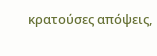κρατούσες απόψεις,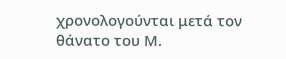χρονολογούνται μετά τον θάνατο του Μ.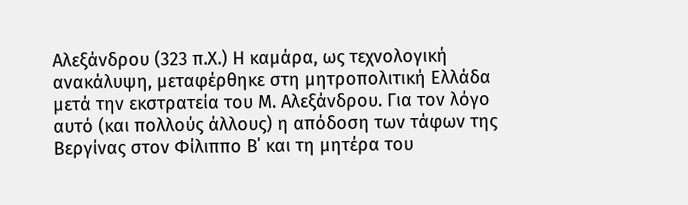Αλεξάνδρου (323 π.Χ.) Η καμάρα, ως τεχνολογική ανακάλυψη, μεταφέρθηκε στη μητροπολιτική Ελλάδα μετά την εκστρατεία του Μ. Αλεξάνδρου. Για τον λόγο αυτό (και πολλούς άλλους) η απόδοση των τάφων της Βεργίνας στον Φίλιππο Β΄ και τη μητέρα του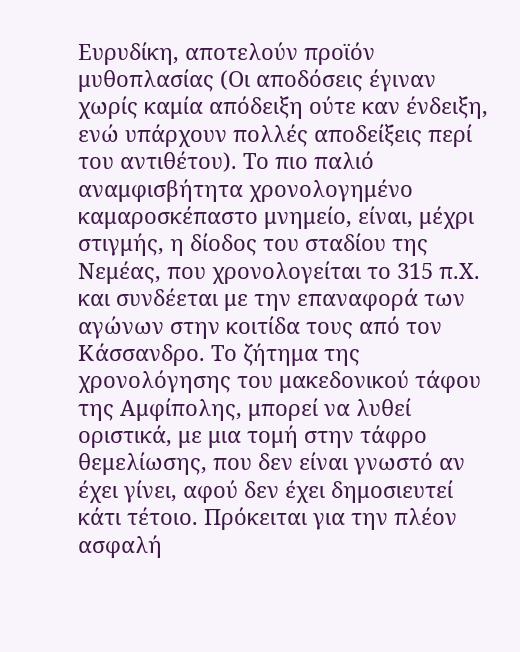Ευρυδίκη, αποτελούν προϊόν μυθοπλασίας (Οι αποδόσεις έγιναν χωρίς καμία απόδειξη ούτε καν ένδειξη, ενώ υπάρχουν πολλές αποδείξεις περί του αντιθέτου). Το πιο παλιό αναμφισβήτητα χρονολογημένο καμαροσκέπαστο μνημείο, είναι, μέχρι στιγμής, η δίοδος του σταδίου της Νεμέας, που χρονολογείται το 315 π.Χ. και συνδέεται με την επαναφορά των αγώνων στην κοιτίδα τους από τον Κάσσανδρο. Το ζήτημα της χρονολόγησης του μακεδονικού τάφου της Αμφίπολης, μπορεί να λυθεί οριστικά, με μια τομή στην τάφρο θεμελίωσης, που δεν είναι γνωστό αν έχει γίνει, αφού δεν έχει δημοσιευτεί κάτι τέτοιο. Πρόκειται για την πλέον ασφαλή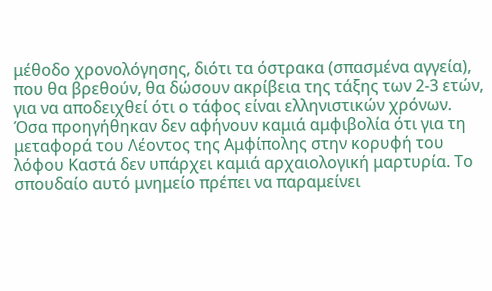μέθοδο χρονολόγησης, διότι τα όστρακα (σπασμένα αγγεία), που θα βρεθούν, θα δώσουν ακρίβεια της τάξης των 2-3 ετών, για να αποδειχθεί ότι ο τάφος είναι ελληνιστικών χρόνων.
Όσα προηγήθηκαν δεν αφήνουν καμιά αμφιβολία ότι για τη μεταφορά του Λέοντος της Αμφίπολης στην κορυφή του λόφου Καστά δεν υπάρχει καμιά αρχαιολογική μαρτυρία. Το σπουδαίο αυτό μνημείο πρέπει να παραμείνει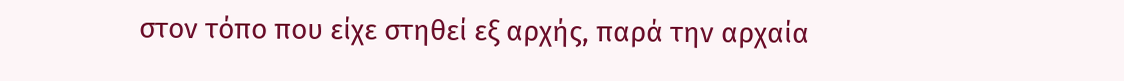στον τόπο που είχε στηθεί εξ αρχής, παρά την αρχαία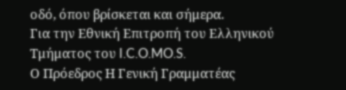οδό, όπου βρίσκεται και σήμερα.
Για την Εθνική Επιτροπή του Ελληνικού Τμήματος του I.C.O.MO.S.
Ο Πρόεδρος Η Γενική Γραμματέας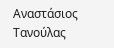Αναστάσιος Τανούλας